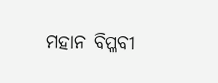ମହାନ ବିପ୍ଳବୀ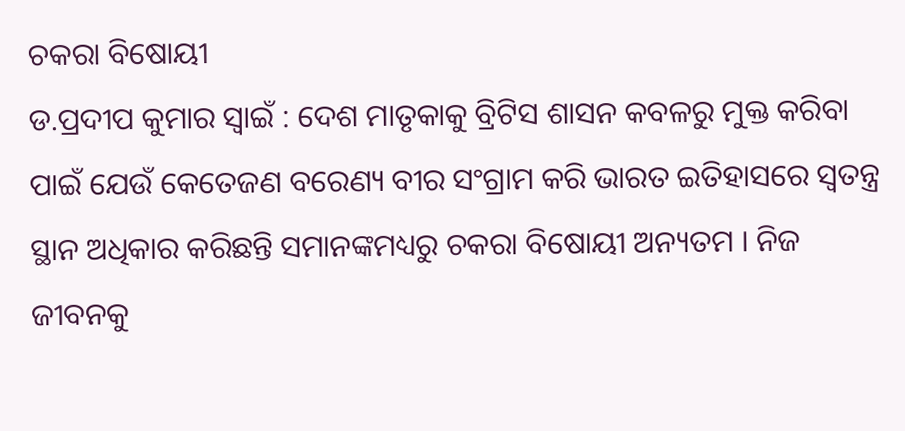ଚକରା ବିଷୋୟୀ
ଡ.ପ୍ରଦୀପ କୁମାର ସ୍ୱାଇଁ : ଦେଶ ମାତୃକାକୁ ବ୍ରିଟିସ ଶାସନ କବଳରୁ ମୁକ୍ତ କରିବା ପାଇଁ ଯେଉଁ କେତେଜଣ ବରେଣ୍ୟ ବୀର ସଂଗ୍ରାମ କରି ଭାରତ ଇତିହାସରେ ସ୍ୱତନ୍ତ୍ର ସ୍ଥାନ ଅଧିକାର କରିଛନ୍ତି ସମାନଙ୍କମଧ୍ୟରୁ ଚକରା ବିଷୋୟୀ ଅନ୍ୟତମ । ନିଜ ଜୀବନକୁ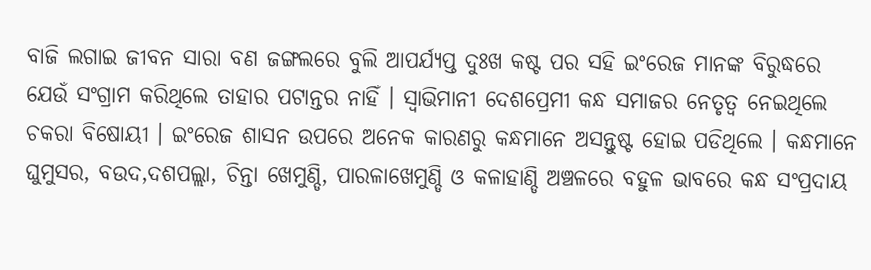ବାଜି ଲଗାଇ ଜୀବନ ସାରା ବଣ ଜଙ୍ଗଲରେ ବୁଲି ଆପର୍ଯ୍ୟପ୍ତ ଦୁଃଖ କଷ୍ଟ ପର ସହି ଇଂରେଜ ମାନଙ୍କ ବିରୁଦ୍ଧରେ ଯେଉଁ ସଂଗ୍ରାମ କରିଥିଲେ ତାହାର ପଟାନ୍ତର ନାହିଁ । ସ୍ୱାଭିମାନୀ ଦେଶପ୍ରେମୀ କନ୍ଧ ସମାଜର ନେତୃତ୍ୱ ନେଇଥିଲେ ଚକରା ବିଷୋୟୀ । ଇଂରେଜ ଶାସନ ଉପରେ ଅନେକ କାରଣରୁ କନ୍ଧମାନେ ଅସନ୍ତୁଷ୍ଟ ହୋଇ ପଡିଥିଲେ । କନ୍ଧମାନେ ଘୁମୁସର, ବଉଦ,ଦଶପଲ୍ଲା, ଚିନ୍ତା ଖେମୁଣ୍ଡି, ପାରଳାଖେମୁଣ୍ଡି ଓ କଳାହାଣ୍ଡି ଅଞ୍ଚଳରେ ବହୁଳ ଭାବରେ କନ୍ଧ ସଂପ୍ରଦାୟ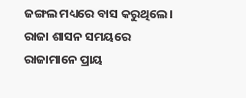ଜଙ୍ଗଲ ମଧ୍ୟରେ ବାସ କରୁଥିଲେ । ରାଜା ଶାସନ ସମୟରେ ରାଜାମାନେ ପ୍ରାୟ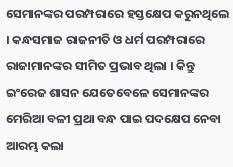ସେମାନଙ୍କର ପରମ୍ପରାରେ ହସ୍ତକ୍ଷେପ କରୁନଥିଲେ । କନ୍ଧସମାଜ ରାଜନୀତି ଓ ଧର୍ମ ପରମ୍ପରାରେ ରାଜାମାନଙ୍କର ସୀମିତ ପ୍ରଭାବ ଥିଲା । କିନ୍ତୁ ଇଂରେଜ ଶାସନ ଯେତେବେଳେ ସେମାନଙ୍କର ମେରିଆ ବଳୀ ପ୍ରଥା ବନ୍ଧ ପାଇ ପଦକ୍ଷେପ ନେବା ଆରମ୍ଭ କଲା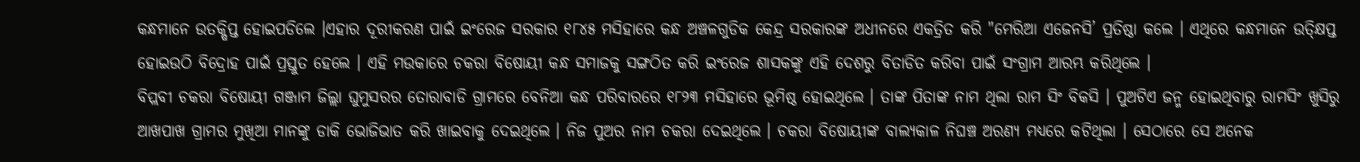କନ୍ଧମାନେ ଉତକ୍ଷିପ୍ତ ହୋଇପଡିଲେ ।ଏହାର ଦୂରୀକରଣ ପାଇଁ ଇଂରେଜ ସରକାର ୧୮୪୫ ମସିହାରେ କନ୍ଧ ଅଞ୍ଚଳଗୁଡିକ କେନ୍ଦ୍ର ସରକାରଙ୍କ ଅଧୀନରେ ଏକତ୍ରିତ କରି "ମେରିଆ ଏଜେନସି’ ପ୍ରତିଷ୍ଠା କଲେ । ଏଥିରେ କନ୍ଧମାନେ ଉତ୍କ୍ଷିପ୍ତ ହୋଇଉଠି ବିଦ୍ରୋହ ପାଇଁ ପ୍ରସ୍ତୁତ ହେଲେ । ଏହି ମଉକାରେ ଚକରା ବିଷୋୟୀ କନ୍ଧ ସମାଜକୁ ସଙ୍ଗଠିତ କରି ଇଂରେଜ ଶାସକଙ୍କୁ ଏହି ଦେଶରୁ ବିତାଡିତ କରିବା ପାଇଁ ସଂଗ୍ରାମ ଆରମ୍ଭ କରିଥିଲେ ।
ବିପ୍ଲବୀ ଚକରା ବିଷୋୟୀ ଗଞ୍ଜାମ ଜିଲ୍ଲା ଘୁମୁସରର ତୋରାବାଡି ଗ୍ରାମରେ ବେନିଆ କନ୍ଧ ପରିବାରରେ ୧୮୨୩ ମସିହାରେ ଭୂମିଷ୍ଠ ହୋଇଥିଲେ । ତାଙ୍କ ପିତାଙ୍କ ନାମ ଥିଲା ରାମ ସିଂ ବିକସି । ପୁଅଟିଏ ଜନ୍ମ ହୋଇଥିବାରୁ ରାମସିଂ ଖୁସିରୁ ଆଖପାଖ ଗ୍ରାମର ମୁଖିଆ ମାନଙ୍କୁ ଡାକି ଭୋଜିଭାତ କରି ଖାଇବାକୁ ଦେଇଥିଲେ । ନିଜ ପୁଅର ନାମ ଚକରା ଦେଇଥିଲେ । ଚକରା ବିଷୋୟୀଙ୍କ ବାଲ୍ୟକାଳ ନିଘଞ୍ଚ ଅରଣ୍ୟ ମଧ୍ୟରେ କଟିଥିଲା । ସେଠାରେ ସେ ଅନେକ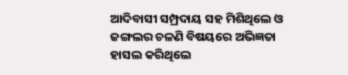ଆଦିବାସୀ ସମ୍ପ୍ରଦାୟ ସହ ମିଶିଥିଲେ ଓ ଜଙ୍ଗଲର ଚଳଣି ବିଷୟରେ ଅଭିଜ୍ଞତା ହାସଲ କରିଥିଲେ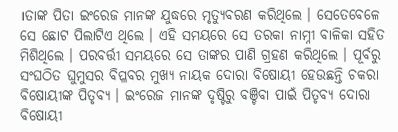।ତାଙ୍କ ପିତା ଇଂରେଜ ମାନଙ୍କ ଯୁଦ୍ଧରେ ମୃତ୍ୟୁବରଣ କରିଥିଲେ । ସେତେବେଳେ ସେ ଛୋଟ ପିଲାଟିଏ ଥିଲେ । ଏହି ସମୟରେ ସେ ତରକା ନାମ୍ନୀ ବାଳିକା ସହିତ ମିଶିଥିଲେ । ପରବର୍ତ୍ତୀ ସମୟରେ ସେ ତାଙ୍କର ପାଣି ଗ୍ରହଣ କରିଥିଲେ । ପୂର୍ବରୁ ସଂଘଠିତ ଘୁମୁସର ବିପ୍ଳବର ମୁଖ୍ୟ ନାୟକ ଦୋରା ବିଷୋୟୀ ହେଉଛନ୍ତି ଚକରା ବିଷୋୟୀଙ୍କ ପିତୃବ୍ୟ । ଇଂରେଜ ମାନଙ୍କ ଦୃଷ୍ଟିରୁ ବଞ୍ଚିବା ପାଇଁ ପିତୃବ୍ୟ ଦୋରା ବିଷୋୟୀ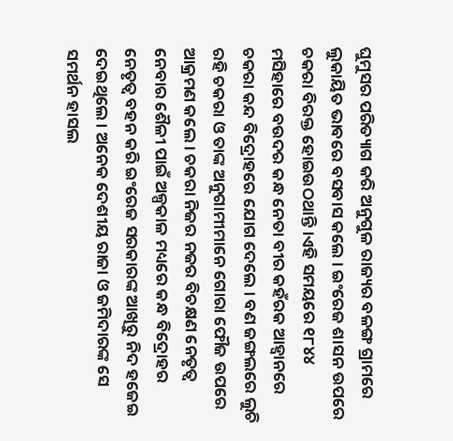ଘୁମୁସର ପରିତ୍ୟାଗ କରି ଅନୁଗୁଳ ରାଜ୍ୟର ବଳଙ୍ଗ ଗ୍ରାମରେ ଲୁକାୟିତ ଭାବରେ ବସବାସ କଲେ । ଇଂରେଜ ଶାସନ ଉପରେ ଚକରା ବିରକ୍ତ ହୋଇଉଠଥାନ୍ତି ।ଏହି ସମୟରେ ୧୮୪୪ ମସିହାରେ ବଉଦର କନ୍ଧ ନେତା ବୀର କହଁରକ ଆହ୍ୱାନରେ ଚକରା କନ୍ଦ ବିଦ୍ରୋହରେ ଯୋଗ ଦେଲେ । ବଣ ଜଙ୍ଗଲରେ ଲୁଚି ରହି ଚକରା ଓ ତାଙ୍କ ଅନୁଗାମୀମାନେ ଗୋରା ଫୌଜ ଉପରେ ଆକ୍ରମଣ କଲେ । ଚକରା ନିଜର ନଜର ବିଚକ୍ଷଣ ନେତୃତ୍ୱ ନେବାର ଶୈଳୀ ପାଇଁ ଅଳ୍ପକାଳ ମଧ୍ୟରେ କନ୍ଧ ବିଦ୍ରୋହର ନେତୃତ୍ୱ ବହନ କରି ଇଂରେଜ ସରକାରଙ୍କ ଆଖିରୁ ନିଦ ହଜେଇ ଦେଇଥିଲେ । ଅନେକ ଦେଶୀୟ ରାଜା ଓ ଜମିଦାରଙ୍କ ସେ ସମର୍ଥନ ହାସଲ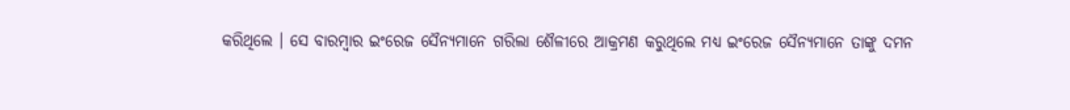କରିଥିଲେ । ସେ ବାରମ୍ୱାର ଇଂରେଜ ସୈନ୍ୟମାନେ ଗରିଲା ଶୈଳୀରେ ଆକ୍ରମଣ କରୁଥିଲେ ମଧ୍ୟ ଇଂରେଜ ସୈନ୍ୟମାନେ ତାଙ୍କୁ ଦମନ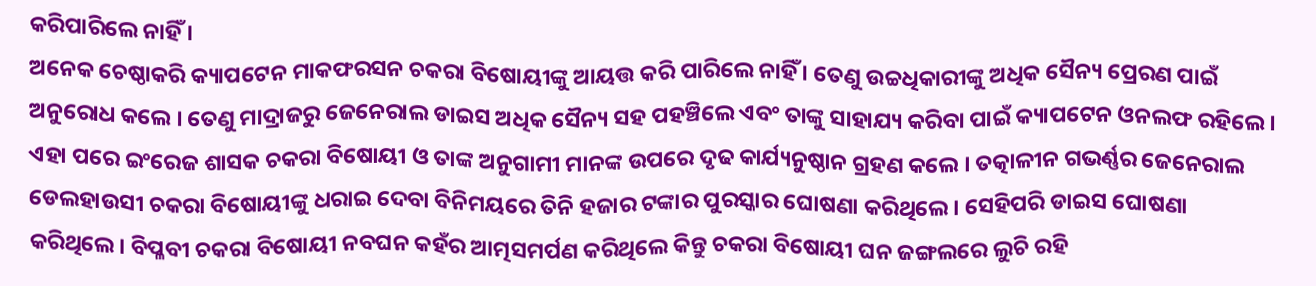କରିପାରିଲେ ନାହିଁ ।
ଅନେକ ଚେଷ୍ଠାକରି କ୍ୟାପଟେନ ମାକଫରସନ ଚକରା ବିଷୋୟୀଙ୍କୁ ଆୟତ୍ତ କରି ପାରିଲେ ନାହିଁ । ତେଣୁ ଉଚ୍ଚଧିକାରୀଙ୍କୁ ଅଧିକ ସୈନ୍ୟ ପ୍ରେରଣ ପାଇଁ ଅନୁରୋଧ କଲେ । ତେଣୁ ମାଦ୍ରାଜରୁ ଜେନେରାଲ ଡାଇସ ଅଧିକ ସୈନ୍ୟ ସହ ପହଞ୍ଚିଲେ ଏବଂ ତାଙ୍କୁ ସାହାଯ୍ୟ କରିବା ପାଇଁ କ୍ୟାପଟେନ ଓନଲଫ ରହିଲେ । ଏହା ପରେ ଇଂରେଜ ଶାସକ ଚକରା ବିଷୋୟୀ ଓ ତାଙ୍କ ଅନୁଗାମୀ ମାନଙ୍କ ଉପରେ ଦୃଢ କାର୍ଯ୍ୟନୁଷ୍ଠାନ ଗ୍ରହଣ କଲେ । ତତ୍କାଳୀନ ଗଭର୍ଣ୍ଣର ଜେନେରାଲ ଡେଲହାଉସୀ ଚକରା ବିଷୋୟୀଙ୍କୁ ଧରାଇ ଦେବା ବିନିମୟରେ ତିନି ହଜାର ଟଙ୍କାର ପୁରସ୍କାର ଘୋଷଣା କରିଥିଲେ । ସେହିପରି ଡାଇସ ଘୋଷଣା କରିଥିଲେ। ବିପ୍ଳବୀ ଚକରା ବିଷୋୟୀ ନବଘନ କହଁର ଆତ୍ମସମର୍ପଣ କରିଥିଲେ କିନ୍ତୁ ଚକରା ବିଷୋୟୀ ଘନ ଜଙ୍ଗଲରେ ଲୁଚି ରହି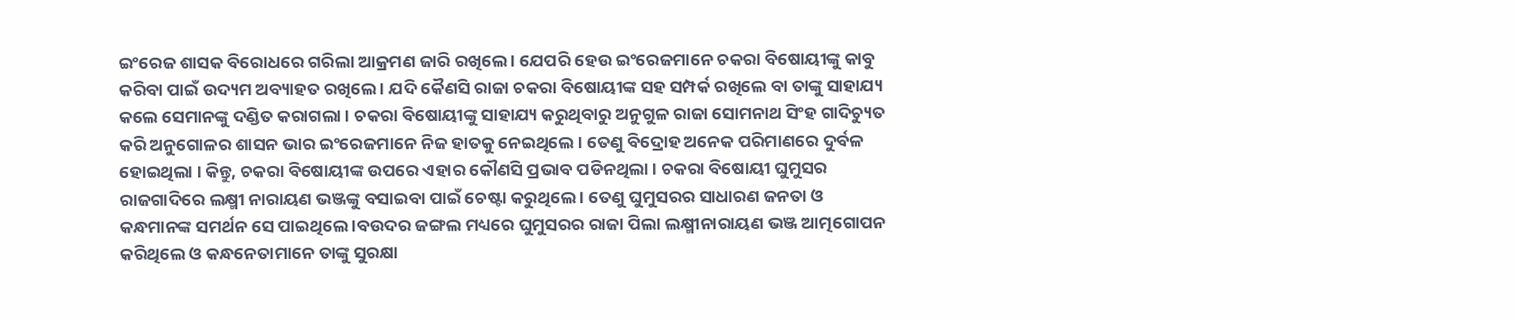ଇଂରେଜ ଶାସକ ବିରୋଧରେ ଗରିଲା ଆକ୍ରମଣ ଜାରି ରଖିଲେ । ଯେପରି ହେଉ ଇଂରେଜମାନେ ଚକରା ବିଷୋୟୀଙ୍କୁ କାବୁ କରିବା ପାଇଁ ଉଦ୍ୟମ ଅବ୍ୟାହତ ରଖିଲେ । ଯଦି କୈଣସି ରାଜା ଚକରା ବିଷୋୟୀଙ୍କ ସହ ସମ୍ପର୍କ ରଖିଲେ ବା ତାଙ୍କୁ ସାହାଯ୍ୟ କଲେ ସେମାନଙ୍କୁ ଦଣ୍ଡିତ କରାଗଲା । ଚକରା ବିଷୋୟୀଙ୍କୁ ସାହାଯ୍ୟ କରୁଥିବାରୁ ଅନୁଗୁଳ ରାଜା ସୋମନାଥ ସିଂହ ଗାଦିଚ୍ୟୁତ କରି ଅନୁଗୋଳର ଶାସନ ଭାର ଇଂରେଜମାନେ ନିଜ ହାତକୁ ନେଇଥିଲେ । ତେଣୁ ବିଦ୍ରୋହ ଅନେକ ପରିମାଣରେ ଦୁର୍ବଳ ହୋଇଥିଲା । କିନ୍ତୁ, ଚକରା ବିଷୋୟୀଙ୍କ ଉପରେ ଏହାର କୌଣସି ପ୍ରଭାବ ପଡିନଥିଲା । ଚକରା ବିଷୋୟୀ ଘୁମୁସର ରାଜଗାଦିରେ ଲକ୍ଷ୍ମୀ ନାରାୟଣ ଭଞ୍ଜଙ୍କୁ ବସାଇବା ପାଇଁ ଚେଷ୍ଟା କରୁଥିଲେ । ତେଣୁ ଘୁମୁସରର ସାଧାରଣ ଜନତା ଓ କନ୍ଧମାନଙ୍କ ସମର୍ଥନ ସେ ପାଇଥିଲେ ।ବଉଦର ଜଙ୍ଗଲ ମଧ୍ୟରେ ଘୁମୁସରର ରାଜା ପିଲା ଲକ୍ଷ୍ମୀନାରାୟଣ ଭଞ୍ଜ ଆତ୍ମଗୋପନ କରିଥିଲେ ଓ କନ୍ଧନେତାମାନେ ତାଙ୍କୁ ସୁରକ୍ଷା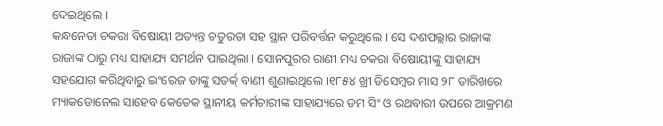ଦେଇଥିଲେ ।
କନ୍ଧନେତା ଚକରା ବିଷୋୟୀ ଅତ୍ୟନ୍ତ ଚତୁରତା ସହ ସ୍ଥାନ ପରିବର୍ତ୍ତନ କରୁଥିଲେ । ସେ ଦଶପଲ୍ଲାର ରାଜାଙ୍କ ରାଜାଙ୍କ ଠାରୁ ମଧ୍ୟ ସାହାଯ୍ୟ ସମର୍ଥନ ପାଇଥିଲା । ସୋନପୁରର ରାଣୀ ମଧ୍ୟ ଚକରା ବିଷୋୟୀଙ୍କୁ ସାହାଯ୍ୟ ସହଯୋଗ କରିଥିବାରୁ ଇଂରେଜ ତାଙ୍କୁ ସତର୍କ୍ ବାଣୀ ଶୁଣାଇଥିଲେ ।୧୮୫୪ ଖ୍ରୀ ଡିସେମ୍ବର ମାସ ୨୮ ତାରିଖରେ ମ୍ୟାକଡୋନେଲ ସାହେବ କେତେକ ସ୍ଥାନୀୟ କର୍ମଚାରୀଙ୍କ ସାହାଯ୍ୟରେ ଡମ ସିଂ ଓ ରଥବାରୀ ଉପରେ ଆକ୍ରମଣ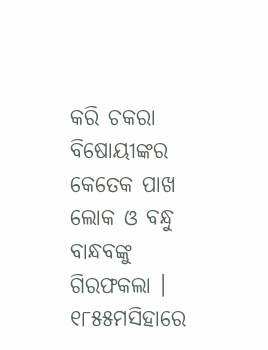କରି ଚକରା ବିଷୋୟୀଙ୍କର କେତେକ ପାଖ ଲୋକ ଓ ବନ୍ଧୁ ବାନ୍ଧବଙ୍କୁ ଗିରଫକଲା । ୧୮୫୫ମସିହାରେ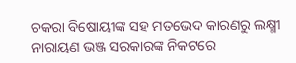ଚକରା ବିଷୋୟୀଙ୍କ ସହ ମତଭେଦ କାରଣରୁ ଲକ୍ଷ୍ମୀ ନାରାୟଣ ଭଞ୍ଜ ସରକାରଙ୍କ ନିକଟରେ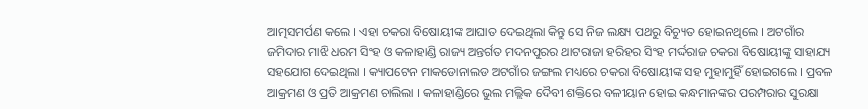ଆତ୍ମସମର୍ପଣ କଲେ । ଏହା ଚକରା ବିଷୋୟୀଙ୍କ ଆଘାତ ଦେଇଥିଲା କିନ୍ତୁ ସେ ନିଜ ଲକ୍ଷ୍ୟ ପଥରୁ ବିଚ୍ୟୁତ ହୋଇନଥିଲେ । ଅଟଗାଁର ଜମିଦାର ମାଝି ଧରମ ସିଂହ ଓ କଳାହାଣ୍ଡି ରାଜ୍ୟ ଅନ୍ତର୍ଗତ ମଦନପୁରର ଥାଟରାଜା ହରିହର ସିଂହ ମର୍ଦ୍ଦରାଜ ଚକରା ବିଷୋୟୀଙ୍କୁ ସାହାଯ୍ୟ ସହଯୋଗ ଦେଇଥିଲା । କ୍ୟାପଟେନ ମାକଡୋନାଲଡ ଅଟଗାଁର ଜଙ୍ଗଲ ମଧ୍ୟରେ ଚକରା ବିଷୋୟୀଙ୍କ ସହ ମୁହାମୁହିଁ ହୋଇଗଲେ । ପ୍ରବଳ ଆକ୍ରମଣ ଓ ପ୍ରତି ଆକ୍ରମଣ ଚାଲିଲା । କଳାହାଣ୍ଡିରେ ଭୁଲ ମଲ୍ଲିକ ଦୈବୀ ଶକ୍ତିରେ ବଳୀୟାନ ହୋଇ କନ୍ଧମାନଙ୍କର ପରମ୍ପରାର ସୁରକ୍ଷା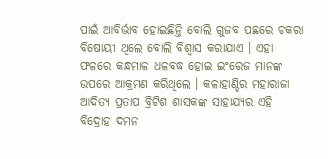ପାଇଁ ଆବିର୍ଭାବ ହୋଇଛିନ୍ତି ବୋଲି ଗୁଜବ ପଛରେ ଚକରା ବିଷୋୟୀ ଥିଲେ ବୋଲି ବିଶ୍ୱାସ କରାଯାଏ । ଏହା ଫଳରେ କନ୍ଧମାଳ ଧଳବଦ୍ଧ ହୋଇ ଇଂରେଜ ମାନଙ୍କ ଉପରେ ଆକ୍ରମଣ କରିଥିଲେ । କଳାହାଣ୍ଡିର ମହାରାଜା ଆଦିତ୍ୟ ପ୍ରତାପ ବ୍ରିଟିଶ ଶାସକଙ୍କ ସାହାଯ୍ୟର ଏହି ବିଦ୍ରୋହ ଦମନ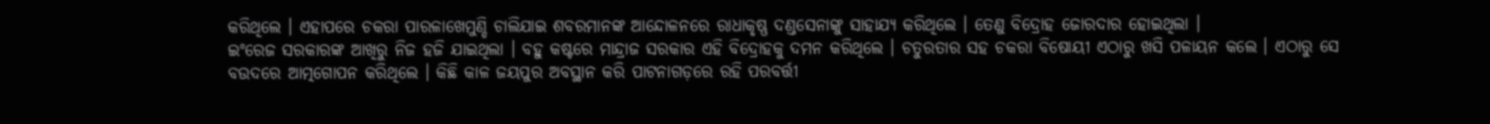କରିଥିଲେ । ଏହାପରେ ଚକରା ପାରଳାଖେମୁଣ୍ଡି ଚାଲିଯାଇ ଶବରମାନଙ୍କ ଆନ୍ଦୋଳନରେ ରାଧାକୃଷ୍ଣ ଦଣ୍ଡସେନାଙ୍କୁ ସାହାଯ୍ୟ କରିଥିଲେ । ତେଣୁ ବିଦ୍ରୋହ ଜୋରଦାର ହୋଇଥିଲା ।
ଇଂରେଜ ସରକାରଙ୍କ ଆଖିରୁ ନିଜ ହଜି ଯାଇଥିଲା । ବହୁ କଷ୍ଟରେ ମାନ୍ଦ୍ରାଜ ସରକାର ଏହି ବିଦ୍ରୋହକୁ ଦମନ କରିଥିଲେ । ଚତୁରତାର ସହ ଚକରା ବିଷୋୟୀ ଏଠାରୁ ଖସି ପଳାୟନ କଲେ । ଏଠାରୁ ସେ ବଉଦରେ ଆତ୍ମଗୋପନ କରିଥିଲେ । କିଛି କାଳ ଜୟପୁର ଅବସ୍ଥାନ କରି ପାଟନାଗଡ଼ରେ ରହି ପରବର୍ତ୍ତୀ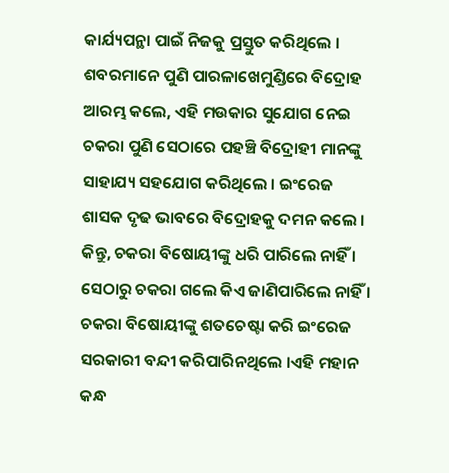କାର୍ଯ୍ୟପନ୍ଥା ପାଇଁ ନିଜକୁ ପ୍ରସ୍ତୁତ କରିଥିଲେ । ଶବରମାନେ ପୁଣି ପାରଳାଖେମୁଣ୍ଡିରେ ବିଦ୍ରୋହ ଆରମ୍ଭ କଲେ, ଏହି ମଉକାର ସୁଯୋଗ ନେଇ ଚକରା ପୁଣି ସେଠାରେ ପହଞ୍ଚି ବିଦ୍ରୋହୀ ମାନଙ୍କୁ ସାହାଯ୍ୟ ସହଯୋଗ କରିଥିଲେ । ଇଂରେଜ ଶାସକ ଦୃଢ ଭାବରେ ବିଦ୍ରୋହକୁ ଦମନ କଲେ । କିନ୍ତୁ, ଚକରା ବିଷୋୟୀଙ୍କୁ ଧରି ପାରିଲେ ନାହିଁ । ସେଠାରୁ ଚକରା ଗଲେ କିଏ ଜାଣିପାରିଲେ ନାହିଁ । ଚକରା ବିଷୋୟୀଙ୍କୁ ଶତଚେଷ୍ଟା କରି ଇଂରେଜ ସରକାରୀ ବନ୍ଦୀ କରିପାରିନଥିଲେ ।ଏହି ମହାନ କନ୍ଧ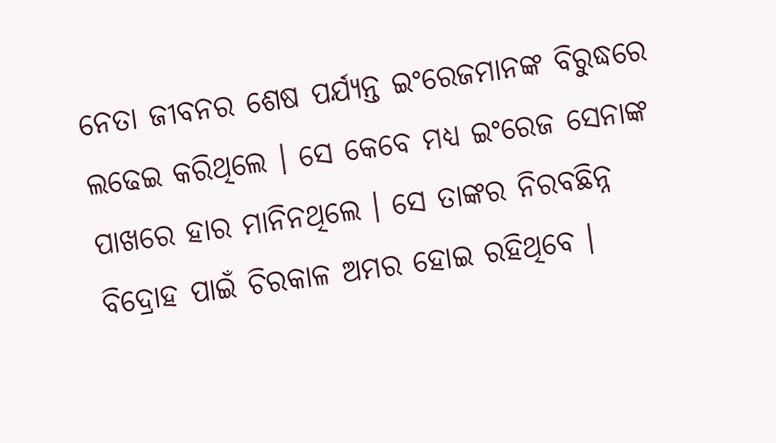ନେତା ଜୀବନର ଶେଷ ପର୍ଯ୍ୟନ୍ତ ଇଂରେଜମାନଙ୍କ ବିରୁଦ୍ଧରେ ଲଢେଇ କରିଥିଲେ । ସେ କେବେ ମଧ୍ୟ ଇଂରେଜ ସେନାଙ୍କ ପାଖରେ ହାର ମାନିନଥିଲେ । ସେ ତାଙ୍କର ନିରବଛିନ୍ନ ବିଦ୍ରୋହ ପାଇଁ ଚିରକାଳ ଅମର ହୋଇ ରହିଥିବେ ।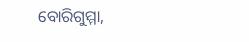ବୋରିଗୁମ୍ମା,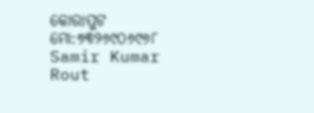କୋରାପୁଟ
ମୋ:୭୩୨୬୯୦୬୯୬୮
Samir Kumar Rout